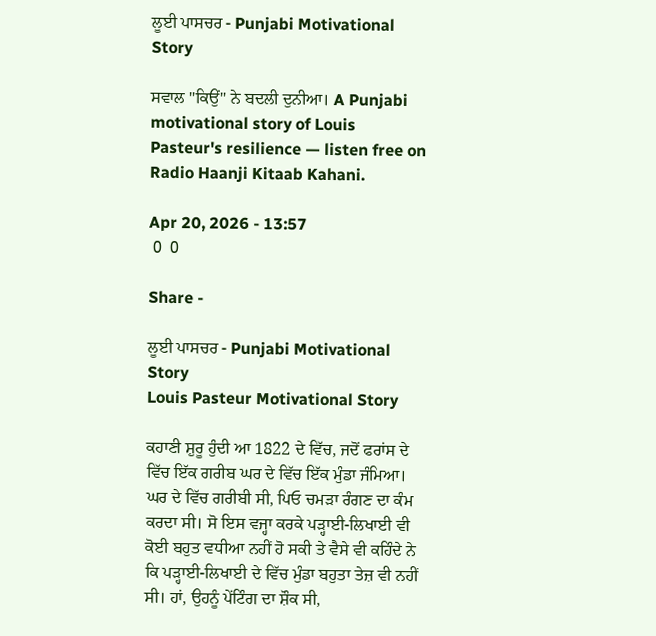ਲੂਈ ਪਾਸਚਰ - Punjabi Motivational Story

ਸਵਾਲ "ਕਿਉਂ" ਨੇ ਬਦਲੀ ਦੁਨੀਆ। A Punjabi motivational story of Louis Pasteur's resilience — listen free on Radio Haanji Kitaab Kahani.

Apr 20, 2026 - 13:57
 0  0

Share -

ਲੂਈ ਪਾਸਚਰ - Punjabi Motivational Story
Louis Pasteur Motivational Story

ਕਹਾਣੀ ਸ਼ੁਰੂ ਹੁੰਦੀ ਆ 1822 ਦੇ ਵਿੱਚ, ਜਦੋਂ ਫਰਾਂਸ ਦੇ ਵਿੱਚ ਇੱਕ ਗਰੀਬ ਘਰ ਦੇ ਵਿੱਚ ਇੱਕ ਮੁੰਡਾ ਜੰਮਿਆ। ਘਰ ਦੇ ਵਿੱਚ ਗਰੀਬੀ ਸੀ, ਪਿਓ ਚਮੜਾ ਰੰਗਣ ਦਾ ਕੰਮ ਕਰਦਾ ਸੀ। ਸੋ ਇਸ ਵਜ੍ਹਾ ਕਰਕੇ ਪੜ੍ਹਾਈ-ਲਿਖਾਈ ਵੀ ਕੋਈ ਬਹੁਤ ਵਧੀਆ ਨਹੀਂ ਹੋ ਸਕੀ ਤੇ ਵੈਸੇ ਵੀ ਕਹਿੰਦੇ ਨੇ ਕਿ ਪੜ੍ਹਾਈ-ਲਿਖਾਈ ਦੇ ਵਿੱਚ ਮੁੰਡਾ ਬਹੁਤਾ ਤੇਜ਼ ਵੀ ਨਹੀਂ ਸੀ। ਹਾਂ, ਉਹਨੂੰ ਪੇਂਟਿੰਗ ਦਾ ਸ਼ੌਕ ਸੀ,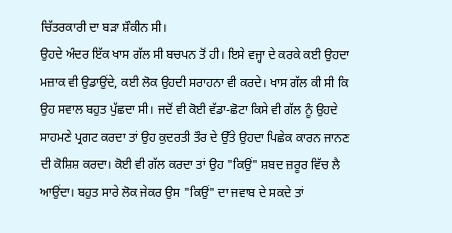ਚਿੱਤਰਕਾਰੀ ਦਾ ਬੜਾ ਸ਼ੌਕੀਨ ਸੀ।
ਉਹਦੇ ਅੰਦਰ ਇੱਕ ਖਾਸ ਗੱਲ ਸੀ ਬਚਪਨ ਤੋਂ ਹੀ। ਇਸੇ ਵਜ੍ਹਾ ਦੇ ਕਰਕੇ ਕਈ ਉਹਦਾ ਮਜ਼ਾਕ ਵੀ ਉਡਾਉਂਦੇ, ਕਈ ਲੋਕ ਉਹਦੀ ਸਰਾਹਨਾ ਵੀ ਕਰਦੇ। ਖਾਸ ਗੱਲ ਕੀ ਸੀ ਕਿ ਉਹ ਸਵਾਲ ਬਹੁਤ ਪੁੱਛਦਾ ਸੀ। ਜਦੋਂ ਵੀ ਕੋਈ ਵੱਡਾ-ਛੋਟਾ ਕਿਸੇ ਵੀ ਗੱਲ ਨੂੰ ਉਹਦੇ ਸਾਹਮਣੇ ਪ੍ਰਗਟ ਕਰਦਾ ਤਾਂ ਉਹ ਕੁਦਰਤੀ ਤੌਰ ਦੇ ਉੱਤੇ ਉਹਦਾ ਪਿਛੇਕ ਕਾਰਨ ਜਾਨਣ ਦੀ ਕੋਸ਼ਿਸ਼ ਕਰਦਾ। ਕੋਈ ਵੀ ਗੱਲ ਕਰਦਾ ਤਾਂ ਉਹ "ਕਿਉਂ" ਸ਼ਬਦ ਜ਼ਰੂਰ ਵਿੱਚ ਲੈ ਆਉਂਦਾ। ਬਹੁਤ ਸਾਰੇ ਲੋਕ ਜੇਕਰ ਉਸ "ਕਿਉਂ" ਦਾ ਜਵਾਬ ਦੇ ਸਕਦੇ ਤਾਂ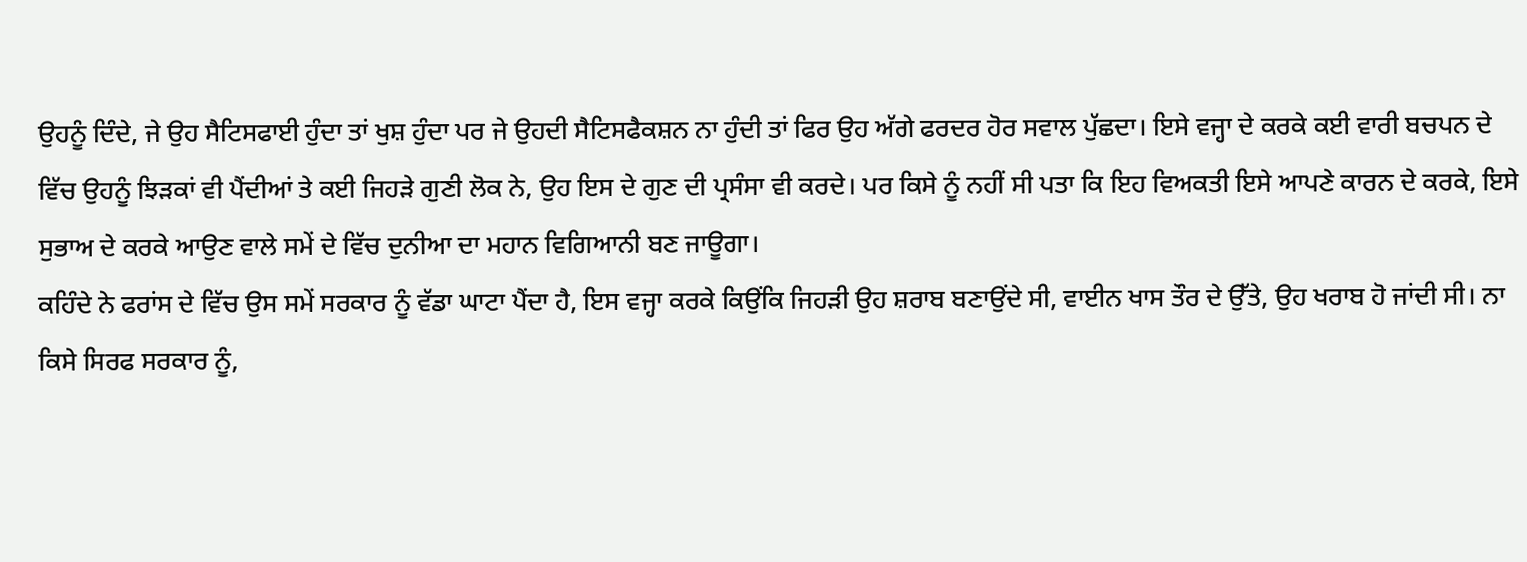ਉਹਨੂੰ ਦਿੰਦੇ, ਜੇ ਉਹ ਸੈਟਿਸਫਾਈ ਹੁੰਦਾ ਤਾਂ ਖੁਸ਼ ਹੁੰਦਾ ਪਰ ਜੇ ਉਹਦੀ ਸੈਟਿਸਫੈਕਸ਼ਨ ਨਾ ਹੁੰਦੀ ਤਾਂ ਫਿਰ ਉਹ ਅੱਗੇ ਫਰਦਰ ਹੋਰ ਸਵਾਲ ਪੁੱਛਦਾ। ਇਸੇ ਵਜ੍ਹਾ ਦੇ ਕਰਕੇ ਕਈ ਵਾਰੀ ਬਚਪਨ ਦੇ ਵਿੱਚ ਉਹਨੂੰ ਝਿੜਕਾਂ ਵੀ ਪੈਂਦੀਆਂ ਤੇ ਕਈ ਜਿਹੜੇ ਗੁਣੀ ਲੋਕ ਨੇ, ਉਹ ਇਸ ਦੇ ਗੁਣ ਦੀ ਪ੍ਰਸੰਸਾ ਵੀ ਕਰਦੇ। ਪਰ ਕਿਸੇ ਨੂੰ ਨਹੀਂ ਸੀ ਪਤਾ ਕਿ ਇਹ ਵਿਅਕਤੀ ਇਸੇ ਆਪਣੇ ਕਾਰਨ ਦੇ ਕਰਕੇ, ਇਸੇ ਸੁਭਾਅ ਦੇ ਕਰਕੇ ਆਉਣ ਵਾਲੇ ਸਮੇਂ ਦੇ ਵਿੱਚ ਦੁਨੀਆ ਦਾ ਮਹਾਨ ਵਿਗਿਆਨੀ ਬਣ ਜਾਊਗਾ।
ਕਹਿੰਦੇ ਨੇ ਫਰਾਂਸ ਦੇ ਵਿੱਚ ਉਸ ਸਮੇਂ ਸਰਕਾਰ ਨੂੰ ਵੱਡਾ ਘਾਟਾ ਪੈਂਦਾ ਹੈ, ਇਸ ਵਜ੍ਹਾ ਕਰਕੇ ਕਿਉਂਕਿ ਜਿਹੜੀ ਉਹ ਸ਼ਰਾਬ ਬਣਾਉਂਦੇ ਸੀ, ਵਾਈਨ ਖਾਸ ਤੌਰ ਦੇ ਉੱਤੇ, ਉਹ ਖਰਾਬ ਹੋ ਜਾਂਦੀ ਸੀ। ਨਾ ਕਿਸੇ ਸਿਰਫ ਸਰਕਾਰ ਨੂੰ,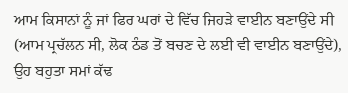ਆਮ ਕਿਸਾਨਾਂ ਨੂੰ ਜਾਂ ਫਿਰ ਘਰਾਂ ਦੇ ਵਿੱਚ ਜਿਹੜੇ ਵਾਈਨ ਬਣਾਉਂਦੇ ਸੀ (ਆਮ ਪ੍ਰਚੱਲਨ ਸੀ, ਲੋਕ ਠੰਡ ਤੋਂ ਬਚਣ ਦੇ ਲਈ ਵੀ ਵਾਈਨ ਬਣਾਉਂਦੇ), ਉਹ ਬਹੁਤਾ ਸਮਾਂ ਕੱਢ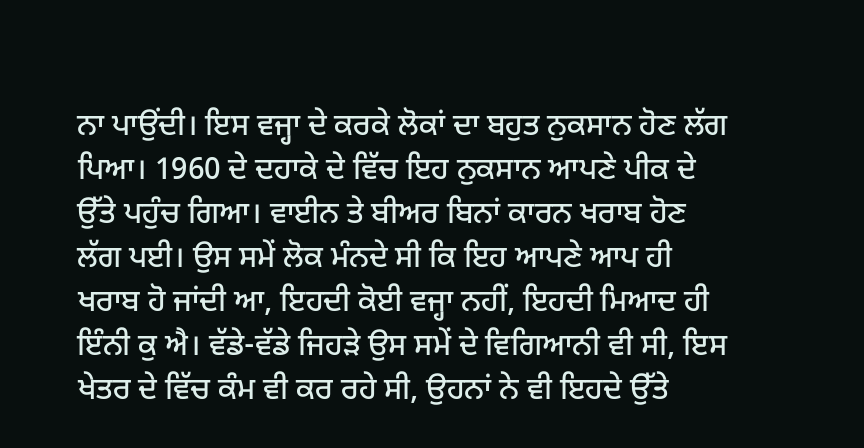ਨਾ ਪਾਉਂਦੀ। ਇਸ ਵਜ੍ਹਾ ਦੇ ਕਰਕੇ ਲੋਕਾਂ ਦਾ ਬਹੁਤ ਨੁਕਸਾਨ ਹੋਣ ਲੱਗ ਪਿਆ। 1960 ਦੇ ਦਹਾਕੇ ਦੇ ਵਿੱਚ ਇਹ ਨੁਕਸਾਨ ਆਪਣੇ ਪੀਕ ਦੇ ਉੱਤੇ ਪਹੁੰਚ ਗਿਆ। ਵਾਈਨ ਤੇ ਬੀਅਰ ਬਿਨਾਂ ਕਾਰਨ ਖਰਾਬ ਹੋਣ ਲੱਗ ਪਈ। ਉਸ ਸਮੇਂ ਲੋਕ ਮੰਨਦੇ ਸੀ ਕਿ ਇਹ ਆਪਣੇ ਆਪ ਹੀ ਖਰਾਬ ਹੋ ਜਾਂਦੀ ਆ, ਇਹਦੀ ਕੋਈ ਵਜ੍ਹਾ ਨਹੀਂ, ਇਹਦੀ ਮਿਆਦ ਹੀ ਇੰਨੀ ਕੁ ਐ। ਵੱਡੇ-ਵੱਡੇ ਜਿਹੜੇ ਉਸ ਸਮੇਂ ਦੇ ਵਿਗਿਆਨੀ ਵੀ ਸੀ, ਇਸ ਖੇਤਰ ਦੇ ਵਿੱਚ ਕੰਮ ਵੀ ਕਰ ਰਹੇ ਸੀ, ਉਹਨਾਂ ਨੇ ਵੀ ਇਹਦੇ ਉੱਤੇ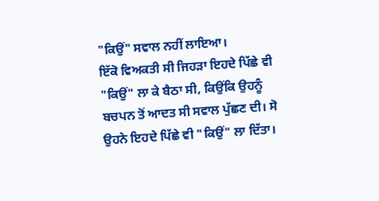"ਕਿਉਂ" ਸਵਾਲ ਨਹੀਂ ਲਾਇਆ।
ਇੱਕੋ ਵਿਅਕਤੀ ਸੀ ਜਿਹੜਾ ਇਹਦੇ ਪਿੱਛੇ ਵੀ "ਕਿਉਂ" ਲਾ ਕੇ ਬੈਠਾ ਸੀ, ਕਿਉਂਕਿ ਉਹਨੂੰ ਬਚਪਨ ਤੋਂ ਆਦਤ ਸੀ ਸਵਾਲ ਪੁੱਛਣ ਦੀ। ਸੋ ਉਹਨੇ ਇਹਦੇ ਪਿੱਛੇ ਵੀ "ਕਿਉਂ" ਲਾ ਦਿੱਤਾ।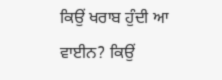ਕਿਉਂ ਖਰਾਬ ਹੁੰਦੀ ਆ ਵਾਈਨ? ਕਿਉਂ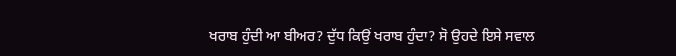ਖਰਾਬ ਹੁੰਦੀ ਆ ਬੀਅਰ? ਦੁੱਧ ਕਿਉਂ ਖਰਾਬ ਹੁੰਦਾ? ਸੋ ਉਹਦੇ ਇਸੇ ਸਵਾਲ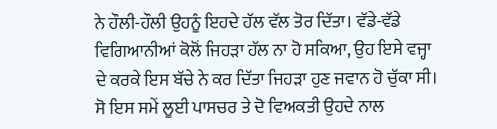ਨੇ ਹੌਲੀ-ਹੌਲੀ ਉਹਨੂੰ ਇਹਦੇ ਹੱਲ ਵੱਲ ਤੋਰ ਦਿੱਤਾ। ਵੱਡੇ-ਵੱਡੇ ਵਿਗਿਆਨੀਆਂ ਕੋਲੋਂ ਜਿਹੜਾ ਹੱਲ ਨਾ ਹੋ ਸਕਿਆ, ਉਹ ਇਸੇ ਵਜ੍ਹਾ ਦੇ ਕਰਕੇ ਇਸ ਬੱਚੇ ਨੇ ਕਰ ਦਿੱਤਾ ਜਿਹੜਾ ਹੁਣ ਜਵਾਨ ਹੋ ਚੁੱਕਾ ਸੀ। ਸੋ ਇਸ ਸਮੇਂ ਲੂਈ ਪਾਸਚਰ ਤੇ ਦੋ ਵਿਅਕਤੀ ਉਹਦੇ ਨਾਲ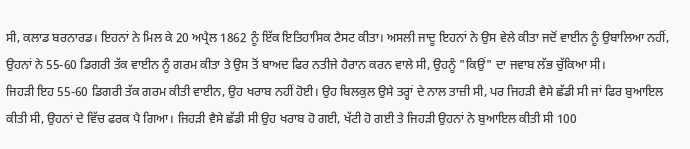ਸੀ, ਕਲਾਡ ਬਰਨਾਰਡ। ਇਹਨਾਂ ਨੇ ਮਿਲ ਕੇ 20 ਅਪ੍ਰੈਲ 1862 ਨੂੰ ਇੱਕ ਇਤਿਹਾਸਿਕ ਟੈਸਟ ਕੀਤਾ। ਅਸਲੀ ਜਾਦੂ ਇਹਨਾਂ ਨੇ ਉਸ ਵੇਲੇ ਕੀਤਾ ਜਦੋਂ ਵਾਈਨ ਨੂੰ ਉਬਾਲਿਆ ਨਹੀਂ, ਉਹਨਾਂ ਨੇ 55-60 ਡਿਗਰੀ ਤੱਕ ਵਾਈਨ ਨੂੰ ਗਰਮ ਕੀਤਾ ਤੇ ਉਸ ਤੋਂ ਬਾਅਦ ਫਿਰ ਨਤੀਜੇ ਹੈਰਾਨ ਕਰਨ ਵਾਲੇ ਸੀ, ਉਹਨੂੰ "ਕਿਉਂ" ਦਾ ਜਵਾਬ ਲੱਭ ਚੁੱਕਿਆ ਸੀ।
ਜਿਹੜੀ ਇਹ 55-60 ਡਿਗਰੀ ਤੱਕ ਗਰਮ ਕੀਤੀ ਵਾਈਨ, ਉਹ ਖਰਾਬ ਨਹੀਂ ਹੋਈ। ਉਹ ਬਿਲਕੁਲ ਉਸੇ ਤਰ੍ਹਾਂ ਦੇ ਨਾਲ ਤਾਜ਼ੀ ਸੀ, ਪਰ ਜਿਹੜੀ ਵੈਸੇ ਛੱਡੀ ਸੀ ਜਾਂ ਫਿਰ ਬੁਆਇਲ ਕੀਤੀ ਸੀ, ਉਹਨਾਂ ਦੇ ਵਿੱਚ ਫਰਕ ਪੈ ਗਿਆ। ਜਿਹੜੀ ਵੈਸੇ ਛੱਡੀ ਸੀ ਉਹ ਖਰਾਬ ਹੋ ਗਈ, ਖੱਟੀ ਹੋ ਗਈ ਤੇ ਜਿਹੜੀ ਉਹਨਾਂ ਨੇ ਬੁਆਇਲ ਕੀਤੀ ਸੀ 100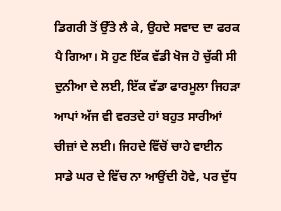ਡਿਗਰੀ ਤੋਂ ਉੱਤੇ ਲੈ ਕੇ, ਉਹਦੇ ਸਵਾਦ ਦਾ ਫਰਕ ਪੈ ਗਿਆ। ਸੋ ਹੁਣ ਇੱਕ ਵੱਡੀ ਖੋਜ ਹੋ ਚੁੱਕੀ ਸੀ ਦੁਨੀਆ ਦੇ ਲਈ, ਇੱਕ ਵੱਡਾ ਫਾਰਮੂਲਾ ਜਿਹੜਾ ਆਪਾਂ ਅੱਜ ਵੀ ਵਰਤਦੇ ਹਾਂ ਬਹੁਤ ਸਾਰੀਆਂ ਚੀਜ਼ਾਂ ਦੇ ਲਈ। ਜਿਹਦੇ ਵਿੱਚੋਂ ਚਾਹੇ ਵਾਈਨ ਸਾਡੇ ਘਰ ਦੇ ਵਿੱਚ ਨਾ ਆਉਂਦੀ ਹੋਵੇ, ਪਰ ਦੁੱਧ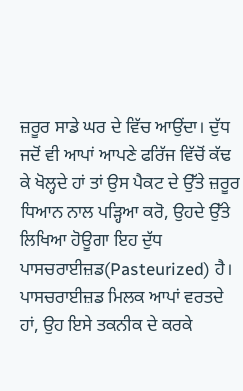ਜ਼ਰੂਰ ਸਾਡੇ ਘਰ ਦੇ ਵਿੱਚ ਆਉਂਦਾ। ਦੁੱਧ ਜਦੋਂ ਵੀ ਆਪਾਂ ਆਪਣੇ ਫਰਿੱਜ ਵਿੱਚੋਂ ਕੱਢ ਕੇ ਖੋਲ੍ਹਦੇ ਹਾਂ ਤਾਂ ਉਸ ਪੈਕਟ ਦੇ ਉੱਤੇ ਜ਼ਰੂਰ ਧਿਆਨ ਨਾਲ ਪੜ੍ਹਿਆ ਕਰੋ, ਉਹਦੇ ਉੱਤੇ ਲਿਖਿਆ ਹੋਊਗਾ ਇਹ ਦੁੱਧ ਪਾਸਚਰਾਈਜ਼ਡ(Pasteurized) ਹੈ। ਪਾਸਚਰਾਈਜ਼ਡ ਮਿਲਕ ਆਪਾਂ ਵਰਤਦੇ ਹਾਂ, ਉਹ ਇਸੇ ਤਕਨੀਕ ਦੇ ਕਰਕੇ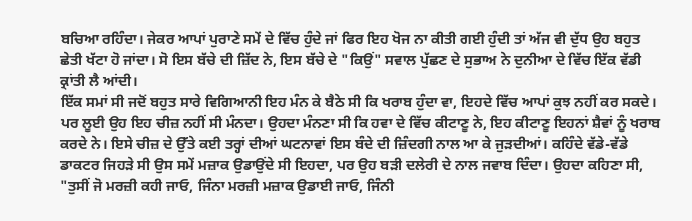ਬਚਿਆ ਰਹਿੰਦਾ। ਜੇਕਰ ਆਪਾਂ ਪੁਰਾਣੇ ਸਮੇਂ ਦੇ ਵਿੱਚ ਹੁੰਦੇ ਜਾਂ ਫਿਰ ਇਹ ਖੋਜ ਨਾ ਕੀਤੀ ਗਈ ਹੁੰਦੀ ਤਾਂ ਅੱਜ ਵੀ ਦੁੱਧ ਉਹ ਬਹੁਤ ਛੇਤੀ ਖੱਟਾ ਹੋ ਜਾਂਦਾ। ਸੋ ਇਸ ਬੱਚੇ ਦੀ ਜ਼ਿੱਦ ਨੇ, ਇਸ ਬੱਚੇ ਦੇ "ਕਿਉਂ" ਸਵਾਲ ਪੁੱਛਣ ਦੇ ਸੁਭਾਅ ਨੇ ਦੁਨੀਆ ਦੇ ਵਿੱਚ ਇੱਕ ਵੱਡੀ ਕ੍ਰਾਂਤੀ ਲੈ ਆਂਦੀ।
ਇੱਕ ਸਮਾਂ ਸੀ ਜਦੋਂ ਬਹੁਤ ਸਾਰੇ ਵਿਗਿਆਨੀ ਇਹ ਮੰਨ ਕੇ ਬੈਠੇ ਸੀ ਕਿ ਖਰਾਬ ਹੁੰਦਾ ਵਾ, ਇਹਦੇ ਵਿੱਚ ਆਪਾਂ ਕੁਝ ਨਹੀਂ ਕਰ ਸਕਦੇ। ਪਰ ਲੂਈ ਉਹ ਇਹ ਚੀਜ਼ ਨਹੀਂ ਸੀ ਮੰਨਦਾ। ਉਹਦਾ ਮੰਨਣਾ ਸੀ ਕਿ ਹਵਾ ਦੇ ਵਿੱਚ ਕੀਟਾਣੂ ਨੇ, ਇਹ ਕੀਟਾਣੂ ਇਹਨਾਂ ਸ਼ੈਵਾਂ ਨੂੰ ਖਰਾਬ ਕਰਦੇ ਨੇ। ਇਸੇ ਚੀਜ਼ ਦੇ ਉੱਤੇ ਕਈ ਤਰ੍ਹਾਂ ਦੀਆਂ ਘਟਨਾਵਾਂ ਇਸ ਬੰਦੇ ਦੀ ਜ਼ਿੰਦਗੀ ਨਾਲ ਆ ਕੇ ਜੁੜਦੀਆਂ। ਕਹਿੰਦੇ ਵੱਡੇ-ਵੱਡੇ ਡਾਕਟਰ ਜਿਹੜੇ ਸੀ ਉਸ ਸਮੇਂ ਮਜ਼ਾਕ ਉਡਾਉਂਦੇ ਸੀ ਇਹਦਾ, ਪਰ ਉਹ ਬੜੀ ਦਲੇਰੀ ਦੇ ਨਾਲ ਜਵਾਬ ਦਿੰਦਾ। ਉਹਦਾ ਕਹਿਣਾ ਸੀ, "ਤੁਸੀਂ ਜੋ ਮਰਜ਼ੀ ਕਹੀ ਜਾਓ, ਜਿੰਨਾ ਮਰਜ਼ੀ ਮਜ਼ਾਕ ਉਡਾਈ ਜਾਓ, ਜਿੰਨੀ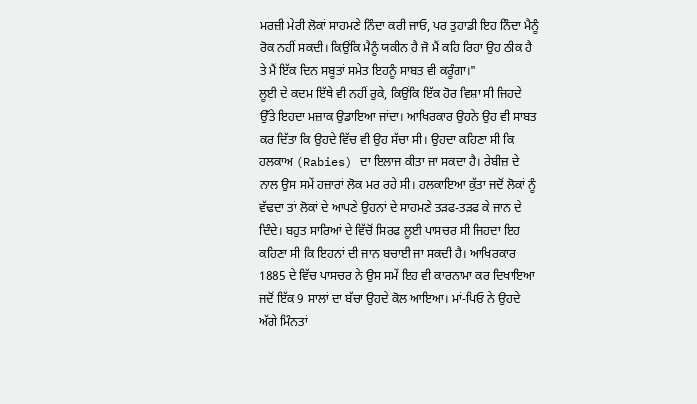ਮਰਜ਼ੀ ਮੇਰੀ ਲੋਕਾਂ ਸਾਹਮਣੇ ਨਿੰਦਾ ਕਰੀ ਜਾਓ, ਪਰ ਤੁਹਾਡੀ ਇਹ ਨਿੰਦਾ ਮੈਨੂੰ ਰੋਕ ਨਹੀਂ ਸਕਦੀ। ਕਿਉਂਕਿ ਮੈਨੂੰ ਯਕੀਨ ਹੈ ਜੋ ਮੈਂ ਕਹਿ ਰਿਹਾ ਉਹ ਠੀਕ ਹੈ ਤੇ ਮੈਂ ਇੱਕ ਦਿਨ ਸਬੂਤਾਂ ਸਮੇਤ ਇਹਨੂੰ ਸਾਬਤ ਵੀ ਕਰੂੰਗਾ।"
ਲੂਈ ਦੇ ਕਦਮ ਇੱਥੇ ਵੀ ਨਹੀਂ ਰੁਕੇ, ਕਿਉਂਕਿ ਇੱਕ ਹੋਰ ਵਿਸ਼ਾ ਸੀ ਜਿਹਦੇ ਉੱਤੇ ਇਹਦਾ ਮਜ਼ਾਕ ਉਡਾਇਆ ਜਾਂਦਾ। ਆਖਿਰਕਾਰ ਉਹਨੇ ਉਹ ਵੀ ਸਾਬਤ ਕਰ ਦਿੱਤਾ ਕਿ ਉਹਦੇ ਵਿੱਚ ਵੀ ਉਹ ਸੱਚਾ ਸੀ। ਉਹਦਾ ਕਹਿਣਾ ਸੀ ਕਿ ਹਲਕਾਅ (Rabies) ਦਾ ਇਲਾਜ ਕੀਤਾ ਜਾ ਸਕਦਾ ਹੈ। ਰੇਬੀਜ਼ ਦੇ ਨਾਲ ਉਸ ਸਮੇਂ ਹਜ਼ਾਰਾਂ ਲੋਕ ਮਰ ਰਹੇ ਸੀ। ਹਲਕਾਇਆ ਕੁੱਤਾ ਜਦੋਂ ਲੋਕਾਂ ਨੂੰ ਵੱਢਦਾ ਤਾਂ ਲੋਕਾਂ ਦੇ ਆਪਣੇ ਉਹਨਾਂ ਦੇ ਸਾਹਮਣੇ ਤੜਫ-ਤੜਫ ਕੇ ਜਾਨ ਦੇ ਦਿੰਦੇ। ਬਹੁਤ ਸਾਰਿਆਂ ਦੇ ਵਿੱਚੋਂ ਸਿਰਫ ਲੂਈ ਪਾਸਚਰ ਸੀ ਜਿਹਦਾ ਇਹ ਕਹਿਣਾ ਸੀ ਕਿ ਇਹਨਾਂ ਦੀ ਜਾਨ ਬਚਾਈ ਜਾ ਸਕਦੀ ਹੈ। ਆਖਿਰਕਾਰ 1885 ਦੇ ਵਿੱਚ ਪਾਸਚਰ ਨੇ ਉਸ ਸਮੇਂ ਇਹ ਵੀ ਕਾਰਨਾਮਾ ਕਰ ਦਿਖਾਇਆ ਜਦੋਂ ਇੱਕ 9 ਸਾਲਾਂ ਦਾ ਬੱਚਾ ਉਹਦੇ ਕੋਲ ਆਇਆ। ਮਾਂ-ਪਿਓ ਨੇ ਉਹਦੇ ਅੱਗੇ ਮਿੰਨਤਾਂ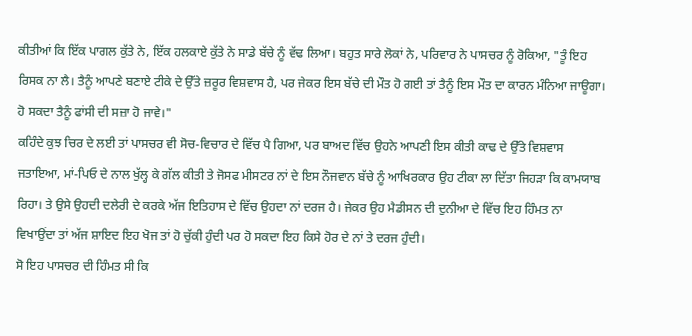ਕੀਤੀਆਂ ਕਿ ਇੱਕ ਪਾਗਲ ਕੁੱਤੇ ਨੇ, ਇੱਕ ਹਲਕਾਏ ਕੁੱਤੇ ਨੇ ਸਾਡੇ ਬੱਚੇ ਨੂੰ ਵੱਢ ਲਿਆ। ਬਹੁਤ ਸਾਰੇ ਲੋਕਾਂ ਨੇ, ਪਰਿਵਾਰ ਨੇ ਪਾਸਚਰ ਨੂੰ ਰੋਕਿਆ, "ਤੂੰ ਇਹ ਰਿਸਕ ਨਾ ਲੈ। ਤੈਨੂੰ ਆਪਣੇ ਬਣਾਏ ਟੀਕੇ ਦੇ ਉੱਤੇ ਜ਼ਰੂਰ ਵਿਸ਼ਵਾਸ ਹੈ, ਪਰ ਜੇਕਰ ਇਸ ਬੱਚੇ ਦੀ ਮੌਤ ਹੋ ਗਈ ਤਾਂ ਤੈਨੂੰ ਇਸ ਮੌਤ ਦਾ ਕਾਰਨ ਮੰਨਿਆ ਜਾਊਗਾ। ਹੋ ਸਕਦਾ ਤੈਨੂੰ ਫਾਂਸੀ ਦੀ ਸਜ਼ਾ ਹੋ ਜਾਵੇ।"
ਕਹਿੰਦੇ ਕੁਝ ਚਿਰ ਦੇ ਲਈ ਤਾਂ ਪਾਸਚਰ ਵੀ ਸੋਚ-ਵਿਚਾਰ ਦੇ ਵਿੱਚ ਪੈ ਗਿਆ, ਪਰ ਬਾਅਦ ਵਿੱਚ ਉਹਨੇ ਆਪਣੀ ਇਸ ਕੀਤੀ ਕਾਢ ਦੇ ਉੱਤੇ ਵਿਸ਼ਵਾਸ ਜਤਾਇਆ, ਮਾਂ-ਪਿਓ ਦੇ ਨਾਲ ਖੁੱਲ੍ਹ ਕੇ ਗੱਲ ਕੀਤੀ ਤੇ ਜੋਸਫ ਮੀਸਟਰ ਨਾਂ ਦੇ ਇਸ ਨੌਜਵਾਨ ਬੱਚੇ ਨੂੰ ਆਖਿਰਕਾਰ ਉਹ ਟੀਕਾ ਲਾ ਦਿੱਤਾ ਜਿਹੜਾ ਕਿ ਕਾਮਯਾਬ ਰਿਹਾ। ਤੇ ਉਸੇ ਉਹਦੀ ਦਲੇਰੀ ਦੇ ਕਰਕੇ ਅੱਜ ਇਤਿਹਾਸ ਦੇ ਵਿੱਚ ਉਹਦਾ ਨਾਂ ਦਰਜ ਹੈ। ਜੇਕਰ ਉਹ ਮੈਡੀਸਨ ਦੀ ਦੁਨੀਆ ਦੇ ਵਿੱਚ ਇਹ ਹਿੰਮਤ ਨਾ ਵਿਖਾਉਂਦਾ ਤਾਂ ਅੱਜ ਸ਼ਾਇਦ ਇਹ ਖੋਜ ਤਾਂ ਹੋ ਚੁੱਕੀ ਹੁੰਦੀ ਪਰ ਹੋ ਸਕਦਾ ਇਹ ਕਿਸੇ ਹੋਰ ਦੇ ਨਾਂ ਤੇ ਦਰਜ ਹੁੰਦੀ।
ਸੋ ਇਹ ਪਾਸਚਰ ਦੀ ਹਿੰਮਤ ਸੀ ਕਿ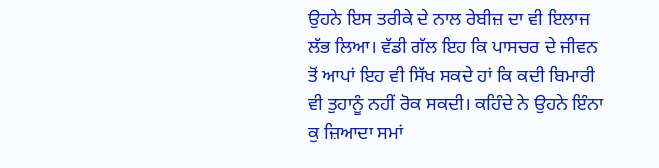ਉਹਨੇ ਇਸ ਤਰੀਕੇ ਦੇ ਨਾਲ ਰੇਬੀਜ਼ ਦਾ ਵੀ ਇਲਾਜ ਲੱਭ ਲਿਆ। ਵੱਡੀ ਗੱਲ ਇਹ ਕਿ ਪਾਸਚਰ ਦੇ ਜੀਵਨ ਤੋਂ ਆਪਾਂ ਇਹ ਵੀ ਸਿੱਖ ਸਕਦੇ ਹਾਂ ਕਿ ਕਦੀ ਬਿਮਾਰੀ ਵੀ ਤੁਹਾਨੂੰ ਨਹੀਂ ਰੋਕ ਸਕਦੀ। ਕਹਿੰਦੇ ਨੇ ਉਹਨੇ ਇੰਨਾ ਕੁ ਜ਼ਿਆਦਾ ਸਮਾਂ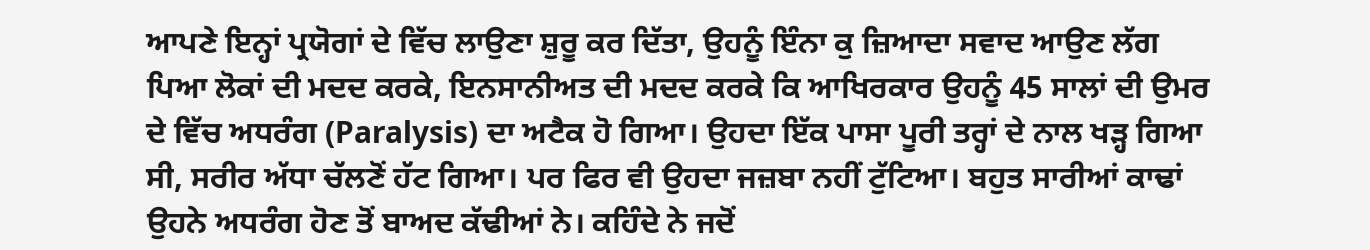ਆਪਣੇ ਇਨ੍ਹਾਂ ਪ੍ਰਯੋਗਾਂ ਦੇ ਵਿੱਚ ਲਾਉਣਾ ਸ਼ੁਰੂ ਕਰ ਦਿੱਤਾ, ਉਹਨੂੰ ਇੰਨਾ ਕੁ ਜ਼ਿਆਦਾ ਸਵਾਦ ਆਉਣ ਲੱਗ ਪਿਆ ਲੋਕਾਂ ਦੀ ਮਦਦ ਕਰਕੇ, ਇਨਸਾਨੀਅਤ ਦੀ ਮਦਦ ਕਰਕੇ ਕਿ ਆਖਿਰਕਾਰ ਉਹਨੂੰ 45 ਸਾਲਾਂ ਦੀ ਉਮਰ ਦੇ ਵਿੱਚ ਅਧਰੰਗ (Paralysis) ਦਾ ਅਟੈਕ ਹੋ ਗਿਆ। ਉਹਦਾ ਇੱਕ ਪਾਸਾ ਪੂਰੀ ਤਰ੍ਹਾਂ ਦੇ ਨਾਲ ਖੜ੍ਹ ਗਿਆ ਸੀ, ਸਰੀਰ ਅੱਧਾ ਚੱਲਣੋਂ ਹੱਟ ਗਿਆ। ਪਰ ਫਿਰ ਵੀ ਉਹਦਾ ਜਜ਼ਬਾ ਨਹੀਂ ਟੁੱਟਿਆ। ਬਹੁਤ ਸਾਰੀਆਂ ਕਾਢਾਂ ਉਹਨੇ ਅਧਰੰਗ ਹੋਣ ਤੋਂ ਬਾਅਦ ਕੱਢੀਆਂ ਨੇ। ਕਹਿੰਦੇ ਨੇ ਜਦੋਂ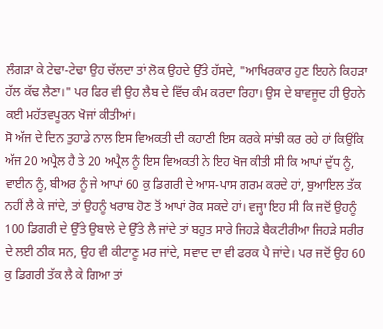ਲੰਗੜਾ ਕੇ ਟੇਢਾ-ਟੇਢਾ ਉਹ ਚੱਲਦਾ ਤਾਂ ਲੋਕ ਉਹਦੇ ਉੱਤੇ ਹੱਸਦੇ, "ਆਖਿਰਕਾਰ ਹੁਣ ਇਹਨੇ ਕਿਹੜਾ ਹੱਲ ਕੱਢ ਲੈਣਾ।" ਪਰ ਫਿਰ ਵੀ ਉਹ ਲੈਬ ਦੇ ਵਿੱਚ ਕੰਮ ਕਰਦਾ ਰਿਹਾ। ਉਸ ਦੇ ਬਾਵਜੂਦ ਹੀ ਉਹਨੇ ਕਈ ਮਹੱਤਵਪੂਰਨ ਖੋਜਾਂ ਕੀਤੀਆਂ।
ਸੋ ਅੱਜ ਦੇ ਦਿਨ ਤੁਹਾਡੇ ਨਾਲ ਇਸ ਵਿਅਕਤੀ ਦੀ ਕਹਾਣੀ ਇਸ ਕਰਕੇ ਸਾਂਝੀ ਕਰ ਰਹੇ ਹਾਂ ਕਿਉਂਕਿ ਅੱਜ 20 ਅਪ੍ਰੈਲ ਹੈ ਤੇ 20 ਅਪ੍ਰੈਲ ਨੂੰ ਇਸ ਵਿਅਕਤੀ ਨੇ ਇਹ ਖੋਜ ਕੀਤੀ ਸੀ ਕਿ ਆਪਾਂ ਦੁੱਧ ਨੂੰ, ਵਾਈਨ ਨੂੰ, ਬੀਅਰ ਨੂੰ ਜੇ ਆਪਾਂ 60 ਕੁ ਡਿਗਰੀ ਦੇ ਆਸ-ਪਾਸ ਗਰਮ ਕਰਦੇ ਹਾਂ, ਬੁਆਇਲ ਤੱਕ ਨਹੀਂ ਲੈ ਕੇ ਜਾਂਦੇ, ਤਾਂ ਉਹਨੂੰ ਖਰਾਬ ਹੋਣ ਤੋਂ ਆਪਾਂ ਰੋਕ ਸਕਦੇ ਹਾਂ। ਵਜ੍ਹਾ ਇਹ ਸੀ ਕਿ ਜਦੋਂ ਉਹਨੂੰ 100 ਡਿਗਰੀ ਦੇ ਉੱਤੇ ਉਬਾਲੇ ਦੇ ਉੱਤੇ ਲੈ ਜਾਂਦੇ ਤਾਂ ਬਹੁਤ ਸਾਰੇ ਜਿਹੜੇ ਬੈਕਟੀਰੀਆ ਜਿਹੜੇ ਸਰੀਰ ਦੇ ਲਈ ਠੀਕ ਸਨ, ਉਹ ਵੀ ਕੀਟਾਣੂ ਮਰ ਜਾਂਦੇ, ਸਵਾਦ ਦਾ ਵੀ ਫਰਕ ਪੈ ਜਾਂਦੇ। ਪਰ ਜਦੋਂ ਉਹ 60 ਕੁ ਡਿਗਰੀ ਤੱਕ ਲੈ ਕੇ ਗਿਆ ਤਾਂ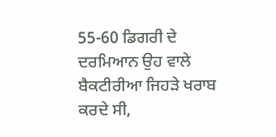55-60 ਡਿਗਰੀ ਦੇ ਦਰਮਿਆਨ ਉਹ ਵਾਲੇ ਬੈਕਟੀਰੀਆ ਜਿਹੜੇ ਖਰਾਬ ਕਰਦੇ ਸੀ,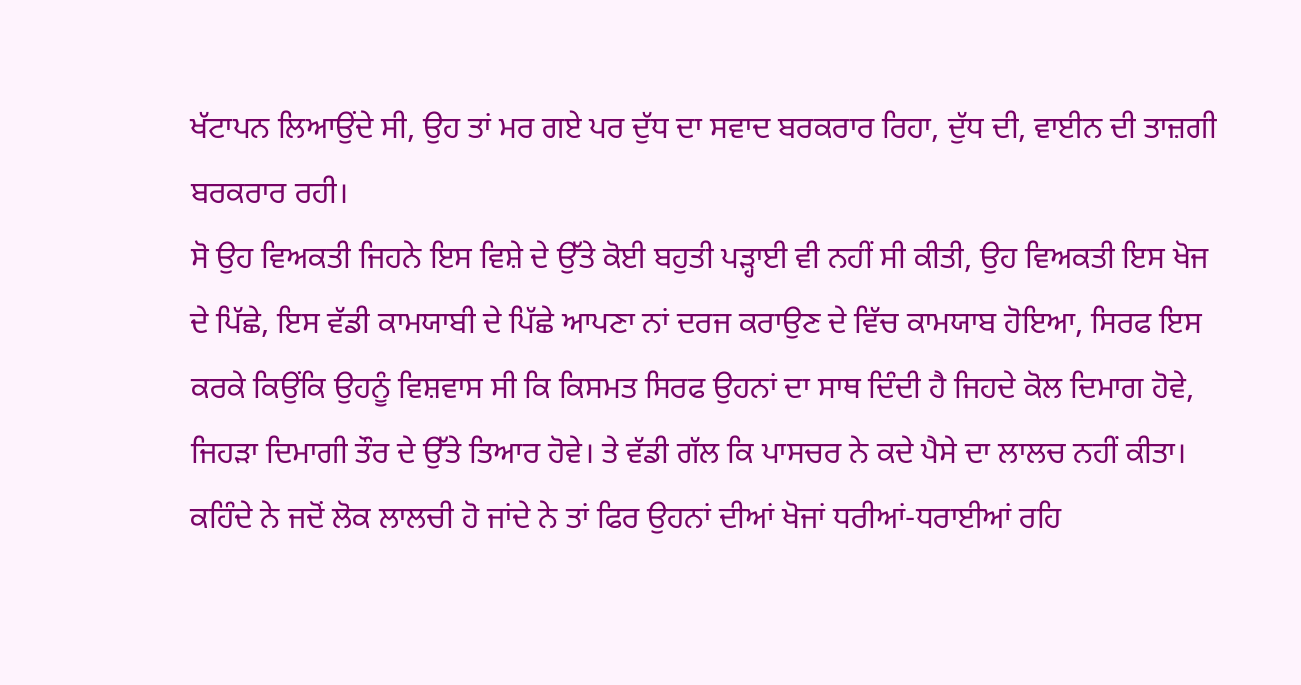ਖੱਟਾਪਨ ਲਿਆਉਂਦੇ ਸੀ, ਉਹ ਤਾਂ ਮਰ ਗਏ ਪਰ ਦੁੱਧ ਦਾ ਸਵਾਦ ਬਰਕਰਾਰ ਰਿਹਾ, ਦੁੱਧ ਦੀ, ਵਾਈਨ ਦੀ ਤਾਜ਼ਗੀ ਬਰਕਰਾਰ ਰਹੀ।
ਸੋ ਉਹ ਵਿਅਕਤੀ ਜਿਹਨੇ ਇਸ ਵਿਸ਼ੇ ਦੇ ਉੱਤੇ ਕੋਈ ਬਹੁਤੀ ਪੜ੍ਹਾਈ ਵੀ ਨਹੀਂ ਸੀ ਕੀਤੀ, ਉਹ ਵਿਅਕਤੀ ਇਸ ਖੋਜ ਦੇ ਪਿੱਛੇ, ਇਸ ਵੱਡੀ ਕਾਮਯਾਬੀ ਦੇ ਪਿੱਛੇ ਆਪਣਾ ਨਾਂ ਦਰਜ ਕਰਾਉਣ ਦੇ ਵਿੱਚ ਕਾਮਯਾਬ ਹੋਇਆ, ਸਿਰਫ ਇਸ ਕਰਕੇ ਕਿਉਂਕਿ ਉਹਨੂੰ ਵਿਸ਼ਵਾਸ ਸੀ ਕਿ ਕਿਸਮਤ ਸਿਰਫ ਉਹਨਾਂ ਦਾ ਸਾਥ ਦਿੰਦੀ ਹੈ ਜਿਹਦੇ ਕੋਲ ਦਿਮਾਗ ਹੋਵੇ, ਜਿਹੜਾ ਦਿਮਾਗੀ ਤੌਰ ਦੇ ਉੱਤੇ ਤਿਆਰ ਹੋਵੇ। ਤੇ ਵੱਡੀ ਗੱਲ ਕਿ ਪਾਸਚਰ ਨੇ ਕਦੇ ਪੈਸੇ ਦਾ ਲਾਲਚ ਨਹੀਂ ਕੀਤਾ। ਕਹਿੰਦੇ ਨੇ ਜਦੋਂ ਲੋਕ ਲਾਲਚੀ ਹੋ ਜਾਂਦੇ ਨੇ ਤਾਂ ਫਿਰ ਉਹਨਾਂ ਦੀਆਂ ਖੋਜਾਂ ਧਰੀਆਂ-ਧਰਾਈਆਂ ਰਹਿ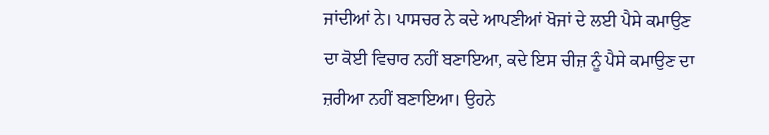ਜਾਂਦੀਆਂ ਨੇ। ਪਾਸਚਰ ਨੇ ਕਦੇ ਆਪਣੀਆਂ ਖੋਜਾਂ ਦੇ ਲਈ ਪੈਸੇ ਕਮਾਉਣ ਦਾ ਕੋਈ ਵਿਚਾਰ ਨਹੀਂ ਬਣਾਇਆ, ਕਦੇ ਇਸ ਚੀਜ਼ ਨੂੰ ਪੈਸੇ ਕਮਾਉਣ ਦਾ ਜ਼ਰੀਆ ਨਹੀਂ ਬਣਾਇਆ। ਉਹਨੇ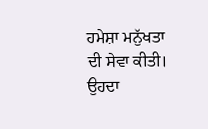ਹਮੇਸ਼ਾ ਮਨੁੱਖਤਾ ਦੀ ਸੇਵਾ ਕੀਤੀ। ਉਹਦਾ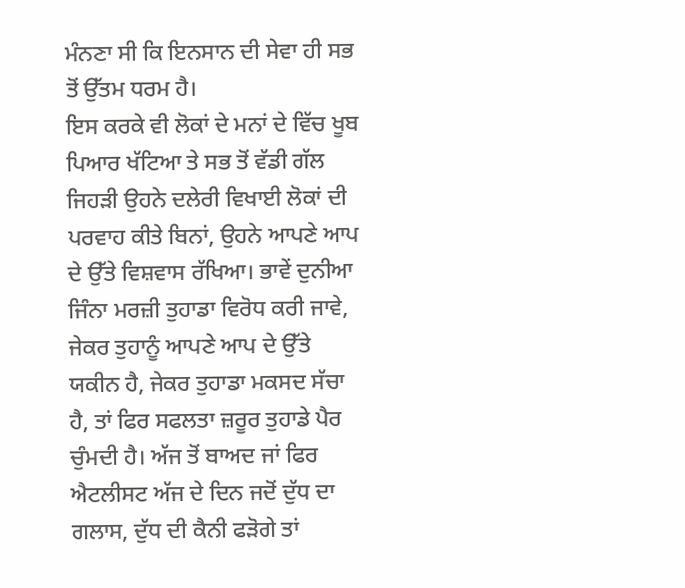ਮੰਨਣਾ ਸੀ ਕਿ ਇਨਸਾਨ ਦੀ ਸੇਵਾ ਹੀ ਸਭ ਤੋਂ ਉੱਤਮ ਧਰਮ ਹੈ।
ਇਸ ਕਰਕੇ ਵੀ ਲੋਕਾਂ ਦੇ ਮਨਾਂ ਦੇ ਵਿੱਚ ਖੂਬ ਪਿਆਰ ਖੱਟਿਆ ਤੇ ਸਭ ਤੋਂ ਵੱਡੀ ਗੱਲ ਜਿਹੜੀ ਉਹਨੇ ਦਲੇਰੀ ਵਿਖਾਈ ਲੋਕਾਂ ਦੀ ਪਰਵਾਹ ਕੀਤੇ ਬਿਨਾਂ, ਉਹਨੇ ਆਪਣੇ ਆਪ ਦੇ ਉੱਤੇ ਵਿਸ਼ਵਾਸ ਰੱਖਿਆ। ਭਾਵੇਂ ਦੁਨੀਆ ਜਿੰਨਾ ਮਰਜ਼ੀ ਤੁਹਾਡਾ ਵਿਰੋਧ ਕਰੀ ਜਾਵੇ, ਜੇਕਰ ਤੁਹਾਨੂੰ ਆਪਣੇ ਆਪ ਦੇ ਉੱਤੇ ਯਕੀਨ ਹੈ, ਜੇਕਰ ਤੁਹਾਡਾ ਮਕਸਦ ਸੱਚਾ ਹੈ, ਤਾਂ ਫਿਰ ਸਫਲਤਾ ਜ਼ਰੂਰ ਤੁਹਾਡੇ ਪੈਰ ਚੁੰਮਦੀ ਹੈ। ਅੱਜ ਤੋਂ ਬਾਅਦ ਜਾਂ ਫਿਰ ਐਟਲੀਸਟ ਅੱਜ ਦੇ ਦਿਨ ਜਦੋਂ ਦੁੱਧ ਦਾ ਗਲਾਸ, ਦੁੱਧ ਦੀ ਕੈਨੀ ਫੜੋਗੇ ਤਾਂ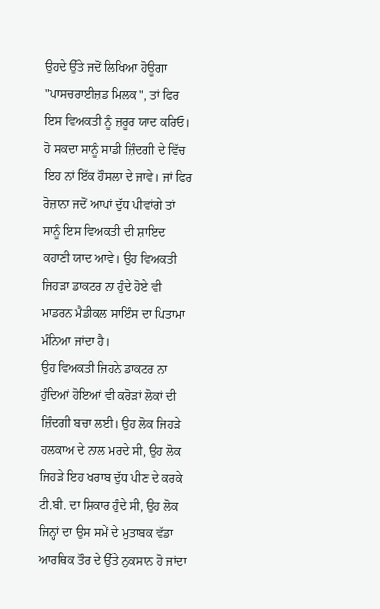ਉਹਦੇ ਉੱਤੇ ਜਦੋਂ ਲਿਖਿਆ ਹੋਊਗਾ "ਪਾਸਚਰਾਈਜ਼ਡ ਮਿਲਕ", ਤਾਂ ਫਿਰ ਇਸ ਵਿਅਕਤੀ ਨੂੰ ਜ਼ਰੂਰ ਯਾਦ ਕਰਿਓ। ਹੋ ਸਕਦਾ ਸਾਨੂੰ ਸਾਡੀ ਜ਼ਿੰਦਗੀ ਦੇ ਵਿੱਚ ਇਹ ਨਾਂ ਇੱਕ ਹੌਸਲਾ ਦੇ ਜਾਵੇ। ਜਾਂ ਫਿਰ ਰੋਜ਼ਾਨਾ ਜਦੋਂ ਆਪਾਂ ਦੁੱਧ ਪੀਵਾਂਗੇ ਤਾਂ ਸਾਨੂੰ ਇਸ ਵਿਅਕਤੀ ਦੀ ਸ਼ਾਇਦ ਕਹਾਣੀ ਯਾਦ ਆਵੇ। ਉਹ ਵਿਅਕਤੀ ਜਿਹੜਾ ਡਾਕਟਰ ਨਾ ਹੁੰਦੇ ਹੋਏ ਵੀ ਮਾਡਰਨ ਮੈਡੀਕਲ ਸਾਇੰਸ ਦਾ ਪਿਤਾਮਾ ਮੰਨਿਆ ਜਾਂਦਾ ਹੈ।
ਉਹ ਵਿਅਕਤੀ ਜਿਹਨੇ ਡਾਕਟਰ ਨਾ ਹੁੰਦਿਆਂ ਹੋਇਆਂ ਵੀ ਕਰੋੜਾਂ ਲੋਕਾਂ ਦੀ ਜ਼ਿੰਦਗੀ ਬਚਾ ਲਈ। ਉਹ ਲੋਕ ਜਿਹੜੇ ਹਲਕਾਅ ਦੇ ਨਾਲ ਮਰਦੇ ਸੀ, ਉਹ ਲੋਕ ਜਿਹੜੇ ਇਹ ਖਰਾਬ ਦੁੱਧ ਪੀਣ ਦੇ ਕਰਕੇ ਟੀ.ਬੀ. ਦਾ ਸ਼ਿਕਾਰ ਹੁੰਦੇ ਸੀ, ਉਹ ਲੋਕ ਜਿਨ੍ਹਾਂ ਦਾ ਉਸ ਸਮੇਂ ਦੇ ਮੁਤਾਬਕ ਵੱਡਾ ਆਰਥਿਕ ਤੌਰ ਦੇ ਉੱਤੇ ਨੁਕਸਾਨ ਹੋ ਜਾਂਦਾ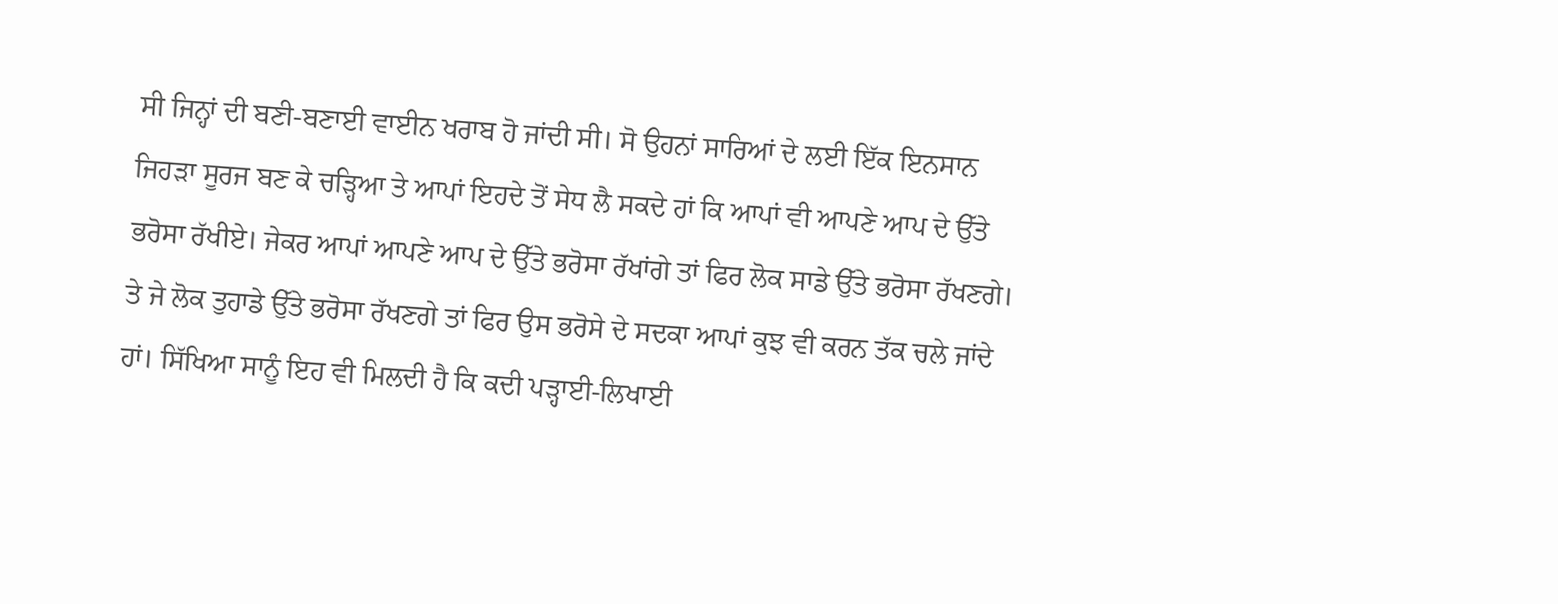ਸੀ ਜਿਨ੍ਹਾਂ ਦੀ ਬਣੀ-ਬਣਾਈ ਵਾਈਨ ਖਰਾਬ ਹੋ ਜਾਂਦੀ ਸੀ। ਸੋ ਉਹਨਾਂ ਸਾਰਿਆਂ ਦੇ ਲਈ ਇੱਕ ਇਨਸਾਨ ਜਿਹੜਾ ਸੂਰਜ ਬਣ ਕੇ ਚੜ੍ਹਿਆ ਤੇ ਆਪਾਂ ਇਹਦੇ ਤੋਂ ਸੇਧ ਲੈ ਸਕਦੇ ਹਾਂ ਕਿ ਆਪਾਂ ਵੀ ਆਪਣੇ ਆਪ ਦੇ ਉੱਤੇ ਭਰੋਸਾ ਰੱਖੀਏ। ਜੇਕਰ ਆਪਾਂ ਆਪਣੇ ਆਪ ਦੇ ਉੱਤੇ ਭਰੋਸਾ ਰੱਖਾਂਗੇ ਤਾਂ ਫਿਰ ਲੋਕ ਸਾਡੇ ਉੱਤੇ ਭਰੋਸਾ ਰੱਖਣਗੇ। ਤੇ ਜੇ ਲੋਕ ਤੁਹਾਡੇ ਉੱਤੇ ਭਰੋਸਾ ਰੱਖਣਗੇ ਤਾਂ ਫਿਰ ਉਸ ਭਰੋਸੇ ਦੇ ਸਦਕਾ ਆਪਾਂ ਕੁਝ ਵੀ ਕਰਨ ਤੱਕ ਚਲੇ ਜਾਂਦੇ ਹਾਂ। ਸਿੱਖਿਆ ਸਾਨੂੰ ਇਹ ਵੀ ਮਿਲਦੀ ਹੈ ਕਿ ਕਦੀ ਪੜ੍ਹਾਈ-ਲਿਖਾਈ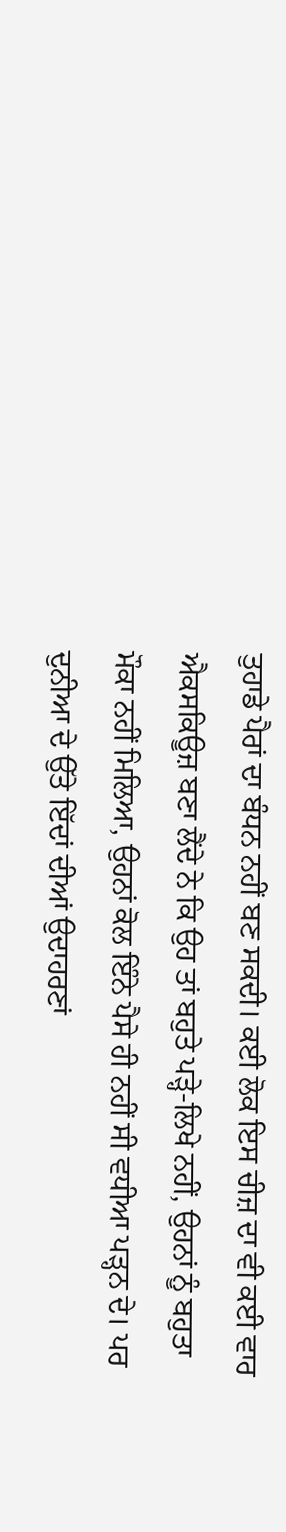ਤੁਹਾਡੇ ਪੈਰਾਂ ਦਾ ਬੰਧਨ ਨਹੀਂ ਬਣ ਸਕਦੀ। ਕਈ ਲੋਕ ਇਸ ਚੀਜ਼ ਦਾ ਵੀ ਕਈ ਵਾਰ ਐਕਸਕਿਊਜ਼ ਬਣਾ ਲੈਂਦੇ ਨੇ ਕਿ ਉਹ ਤਾਂ ਬਹੁਤੇ ਪੜ੍ਹੇ-ਲਿਖੇ ਨਹੀਂ, ਉਹਨਾਂ ਨੂੰ ਬਹੁਤਾ ਮੌਕਾ ਨਹੀਂ ਮਿਲਿਆ, ਉਹਨਾਂ ਕੋਲ ਇੰਨੇ ਪੈਸੇ ਹੀ ਨਹੀਂ ਸੀ ਵਧੀਆ ਪੜ੍ਹਨ ਦੇ। ਪਰ ਦੁਨੀਆ ਦੇ ਉੱਤੇ ਇੱਦਾਂ ਦੀਆਂ ਉਦਾਹਰਣਾਂ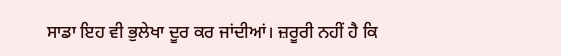ਸਾਡਾ ਇਹ ਵੀ ਭੁਲੇਖਾ ਦੂਰ ਕਰ ਜਾਂਦੀਆਂ। ਜ਼ਰੂਰੀ ਨਹੀਂ ਹੈ ਕਿ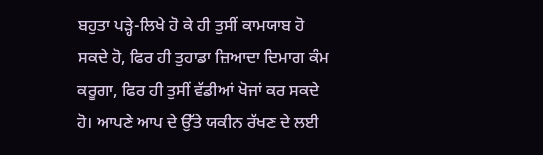ਬਹੁਤਾ ਪੜ੍ਹੇ-ਲਿਖੇ ਹੋ ਕੇ ਹੀ ਤੁਸੀਂ ਕਾਮਯਾਬ ਹੋ ਸਕਦੇ ਹੋ, ਫਿਰ ਹੀ ਤੁਹਾਡਾ ਜ਼ਿਆਦਾ ਦਿਮਾਗ ਕੰਮ ਕਰੂਗਾ, ਫਿਰ ਹੀ ਤੁਸੀਂ ਵੱਡੀਆਂ ਖੋਜਾਂ ਕਰ ਸਕਦੇ ਹੋ। ਆਪਣੇ ਆਪ ਦੇ ਉੱਤੇ ਯਕੀਨ ਰੱਖਣ ਦੇ ਲਈ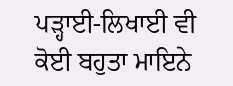ਪੜ੍ਹਾਈ-ਲਿਖਾਈ ਵੀ ਕੋਈ ਬਹੁਤਾ ਮਾਇਨੇ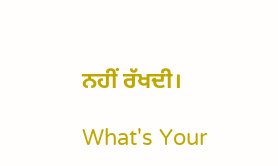ਨਹੀਂ ਰੱਖਦੀ।

What's Your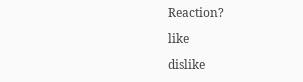Reaction?

like

dislike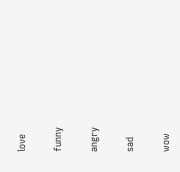love

funny

angry

sad

wow